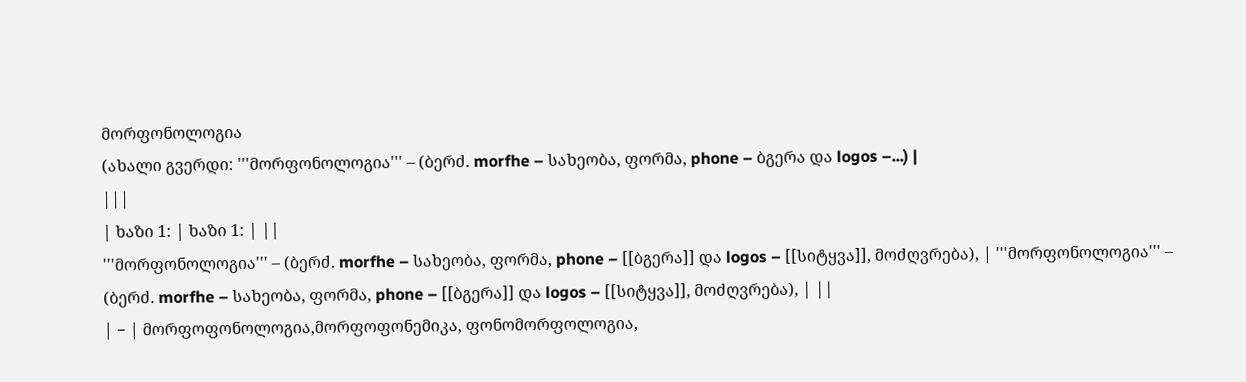მორფონოლოგია
(ახალი გვერდი: '''მორფონოლოგია''' – (ბერძ. morfhe – სახეობა, ფორმა, phone – ბგერა და logos –...) |
|||
| ხაზი 1: | ხაზი 1: | ||
'''მორფონოლოგია''' – (ბერძ. morfhe – სახეობა, ფორმა, phone – [[ბგერა]] და logos – [[სიტყვა]], მოძღვრება), | '''მორფონოლოგია''' – (ბერძ. morfhe – სახეობა, ფორმა, phone – [[ბგერა]] და logos – [[სიტყვა]], მოძღვრება), | ||
| − | მორფოფონოლოგია,მორფოფონემიკა, ფონომორფოლოგია,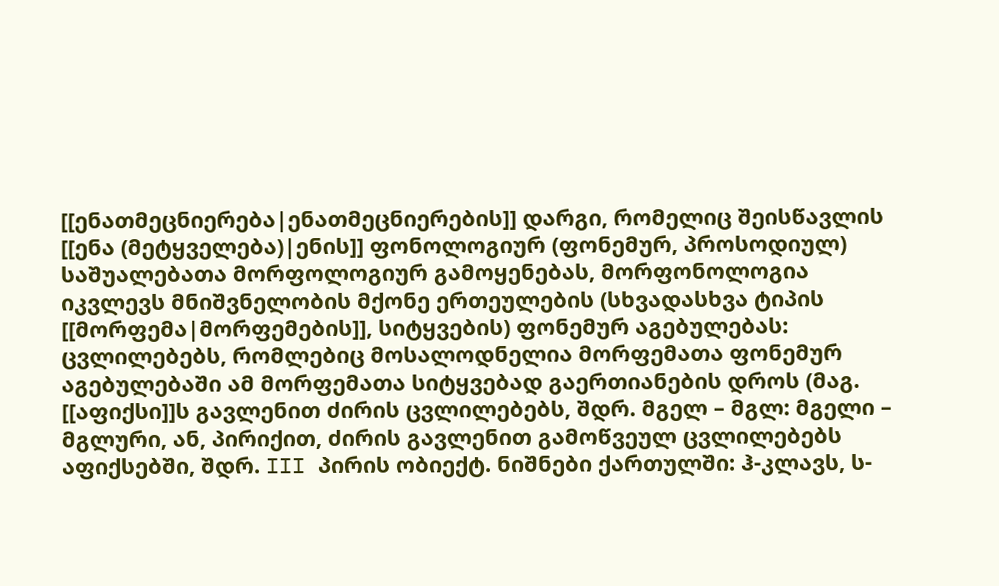[[ენათმეცნიერება|ენათმეცნიერების]] დარგი, რომელიც შეისწავლის [[ენა (მეტყველება)|ენის]] ფონოლოგიურ (ფონემურ, პროსოდიულ) საშუალებათა მორფოლოგიურ გამოყენებას, მორფონოლოგია იკვლევს მნიშვნელობის მქონე ერთეულების (სხვადასხვა ტიპის [[მორფემა|მორფემების]], სიტყვების) ფონემურ აგებულებას: ცვლილებებს, რომლებიც მოსალოდნელია მორფემათა ფონემურ აგებულებაში ამ მორფემათა სიტყვებად გაერთიანების დროს (მაგ. [[აფიქსი]]ს გავლენით ძირის ცვლილებებს, შდრ. მგელ – მგლ: მგელი – მგლური, ან, პირიქით, ძირის გავლენით გამოწვეულ ცვლილებებს აფიქსებში, შდრ. III პირის ობიექტ. ნიშნები ქართულში: ჰ-კლავს, ს-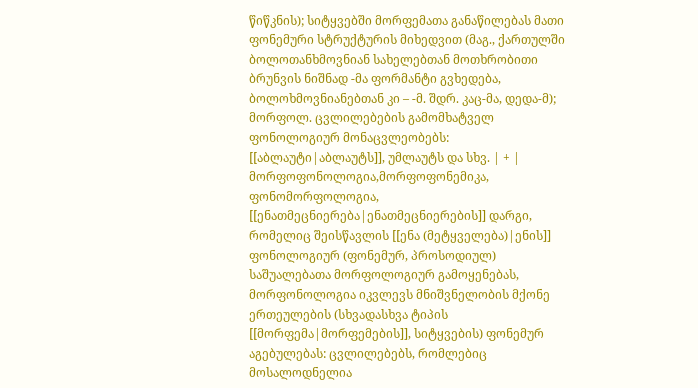წიწკნის); სიტყვებში მორფემათა განაწილებას მათი ფონემური სტრუქტურის მიხედვით (მაგ., ქართულში ბოლოთანხმოვნიან სახელებთან მოთხრობითი ბრუნვის ნიშნად -მა ფორმანტი გვხედება, ბოლოხმოვნიანებთან კი – -მ. შდრ. კაც-მა, დედა-მ); მორფოლ. ცვლილებების გამომხატველ ფონოლოგიურ მონაცვლეობებს: [[აბლაუტი|აბლაუტს]], უმლაუტს და სხვ. | + | მორფოფონოლოგია,მორფოფონემიკა, ფონომორფოლოგია, [[ენათმეცნიერება|ენათმეცნიერების]] დარგი, რომელიც შეისწავლის [[ენა (მეტყველება)|ენის]] ფონოლოგიურ (ფონემურ, პროსოდიულ) საშუალებათა მორფოლოგიურ გამოყენებას, მორფონოლოგია იკვლევს მნიშვნელობის მქონე ერთეულების (სხვადასხვა ტიპის [[მორფემა|მორფემების]], სიტყვების) ფონემურ აგებულებას: ცვლილებებს, რომლებიც მოსალოდნელია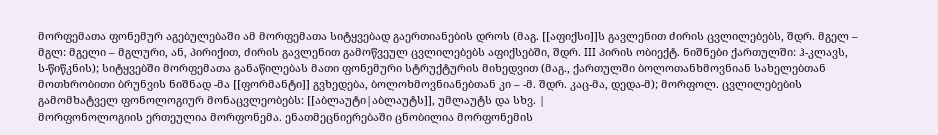მორფემათა ფონემურ აგებულებაში ამ მორფემათა სიტყვებად გაერთიანების დროს (მაგ. [[აფიქსი]]ს გავლენით ძირის ცვლილებებს, შდრ. მგელ – მგლ: მგელი – მგლური, ან, პირიქით, ძირის გავლენით გამოწვეულ ცვლილებებს აფიქსებში, შდრ. III პირის ობიექტ. ნიშნები ქართულში: ჰ-კლავს, ს-წიწკნის); სიტყვებში მორფემათა განაწილებას მათი ფონემური სტრუქტურის მიხედვით (მაგ., ქართულში ბოლოთანხმოვნიან სახელებთან მოთხრობითი ბრუნვის ნიშნად -მა [[ფორმანტი]] გვხედება, ბოლოხმოვნიანებთან კი – -მ. შდრ. კაც-მა, დედა-მ); მორფოლ. ცვლილებების გამომხატველ ფონოლოგიურ მონაცვლეობებს: [[აბლაუტი|აბლაუტს]], უმლაუტს და სხვ. |
მორფონოლოგიის ერთეულია მორფონემა. ენათმეცნიერებაში ცნობილია მორფონემის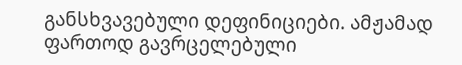განსხვავებული დეფინიციები. ამჟამად ფართოდ გავრცელებული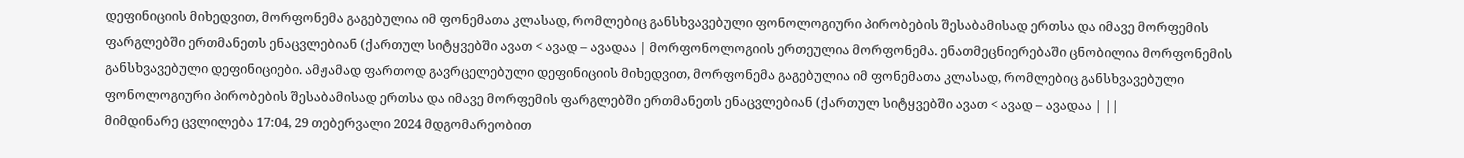დეფინიციის მიხედვით, მორფონემა გაგებულია იმ ფონემათა კლასად, რომლებიც განსხვავებული ფონოლოგიური პირობების შესაბამისად ერთსა და იმავე მორფემის ფარგლებში ერთმანეთს ენაცვლებიან (ქართულ სიტყვებში ავათ < ავად – ავადაა | მორფონოლოგიის ერთეულია მორფონემა. ენათმეცნიერებაში ცნობილია მორფონემის განსხვავებული დეფინიციები. ამჟამად ფართოდ გავრცელებული დეფინიციის მიხედვით, მორფონემა გაგებულია იმ ფონემათა კლასად, რომლებიც განსხვავებული ფონოლოგიური პირობების შესაბამისად ერთსა და იმავე მორფემის ფარგლებში ერთმანეთს ენაცვლებიან (ქართულ სიტყვებში ავათ < ავად – ავადაა | ||
მიმდინარე ცვლილება 17:04, 29 თებერვალი 2024 მდგომარეობით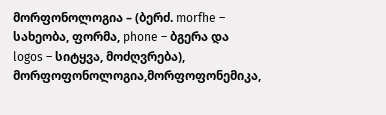მორფონოლოგია – (ბერძ. morfhe – სახეობა, ფორმა, phone – ბგერა და logos – სიტყვა, მოძღვრება), მორფოფონოლოგია,მორფოფონემიკა,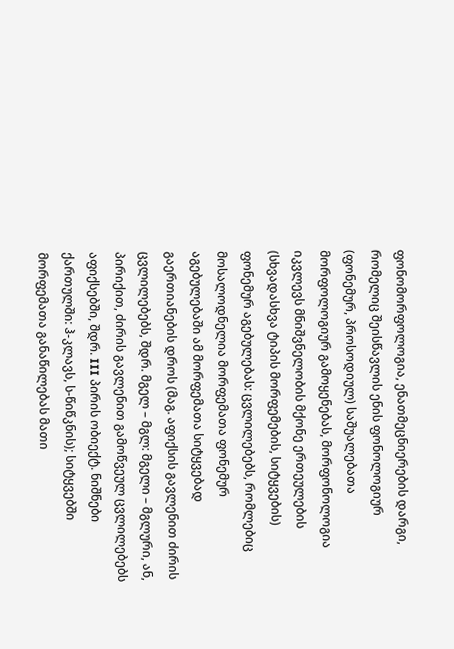ფონომორფოლოგია, ენათმეცნიერების დარგი, რომელიც შეისწავლის ენის ფონოლოგიურ (ფონემურ, პროსოდიულ) საშუალებათა მორფოლოგიურ გამოყენებას, მორფონოლოგია იკვლევს მნიშვნელობის მქონე ერთეულების (სხვადასხვა ტიპის მორფემების, სიტყვების) ფონემურ აგებულებას: ცვლილებებს, რომლებიც მოსალოდნელია მორფემათა ფონემურ აგებულებაში ამ მორფემათა სიტყვებად გაერთიანების დროს (მაგ. აფიქსის გავლენით ძირის ცვლილებებს, შდრ. მგელ – მგლ: მგელი – მგლური, ან, პირიქით, ძირის გავლენით გამოწვეულ ცვლილებებს აფიქსებში, შდრ. III პირის ობიექტ. ნიშნები ქართულში: ჰ-კლავს, ს-წიწკნის); სიტყვებში მორფემათა განაწილებას მათი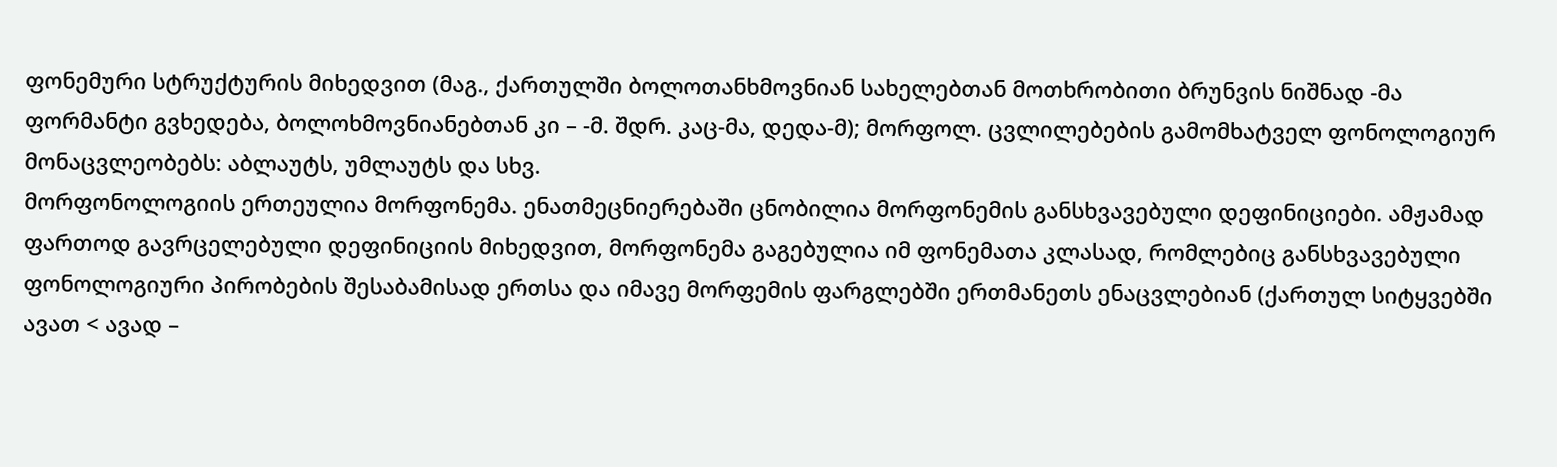ფონემური სტრუქტურის მიხედვით (მაგ., ქართულში ბოლოთანხმოვნიან სახელებთან მოთხრობითი ბრუნვის ნიშნად -მა ფორმანტი გვხედება, ბოლოხმოვნიანებთან კი – -მ. შდრ. კაც-მა, დედა-მ); მორფოლ. ცვლილებების გამომხატველ ფონოლოგიურ მონაცვლეობებს: აბლაუტს, უმლაუტს და სხვ.
მორფონოლოგიის ერთეულია მორფონემა. ენათმეცნიერებაში ცნობილია მორფონემის განსხვავებული დეფინიციები. ამჟამად ფართოდ გავრცელებული დეფინიციის მიხედვით, მორფონემა გაგებულია იმ ფონემათა კლასად, რომლებიც განსხვავებული ფონოლოგიური პირობების შესაბამისად ერთსა და იმავე მორფემის ფარგლებში ერთმანეთს ენაცვლებიან (ქართულ სიტყვებში ავათ < ავად –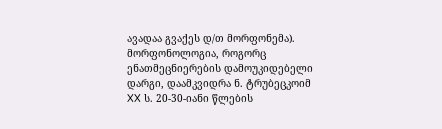ავადაა გვაქეს დ/თ მორფონემა). მორფონოლოგია, როგორც ენათმეცნიერების დამოუკიდებელი დარგი, დაამკვიდრა ნ. ტრუბეცკოიმ XX ს. 20-30-იანი წლების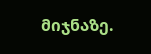მიჯნაზე.